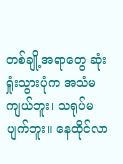တစ်ချို့အရာတွေ ဆုံးရှုံးသွားပုံက အသံမကျယ်ဘူး၊ သရုပ်မပျက်ဘူး။ နေထိုင်လာ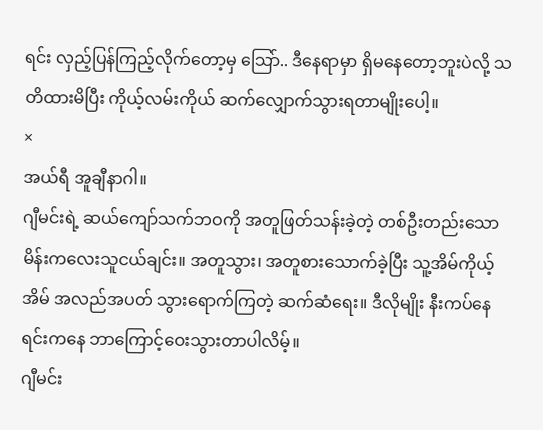ရင်း လှည့်ပြန်ကြည့်လိုက်တော့မှ သြော်.. ဒီနေရာမှာ ရှိမနေတော့ဘူးပဲလို့ သတိထားမိပြီး ကိုယ့်လမ်းကိုယ် ဆက်လျှောက်သွားရတာမျိုးပေါ့။
×
အယ်ရီ အူချီနာဂါ။
ဂျီမင်းရဲ့ ဆယ်ကျော်သက်ဘဝကို အတူဖြတ်သန်းခဲ့တဲ့ တစ်ဦးတည်းသော မိန်းကလေးသူငယ်ချင်း။ အတူသွား၊ အတူစားသောက်ခဲ့ပြီး သူ့အိမ်ကိုယ့်အိမ် အလည်အပတ် သွားရောက်ကြတဲ့ ဆက်ဆံရေး။ ဒီလိုမျိုး နီးကပ်နေရင်းကနေ ဘာကြောင့်ဝေးသွားတာပါလိမ့်။
ဂျီမင်း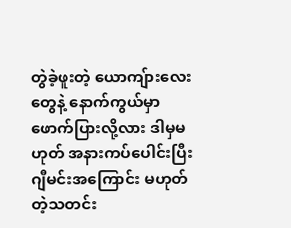တွဲခဲ့ဖူးတဲ့ ယောကျ်ားလေးတွေနဲ့ နောက်ကွယ်မှာဖောက်ပြားလို့လား ဒါမှမဟုတ် အနားကပ်ပေါင်းပြီး ဂျီမင်းအကြောင်း မဟုတ်တဲ့သတင်း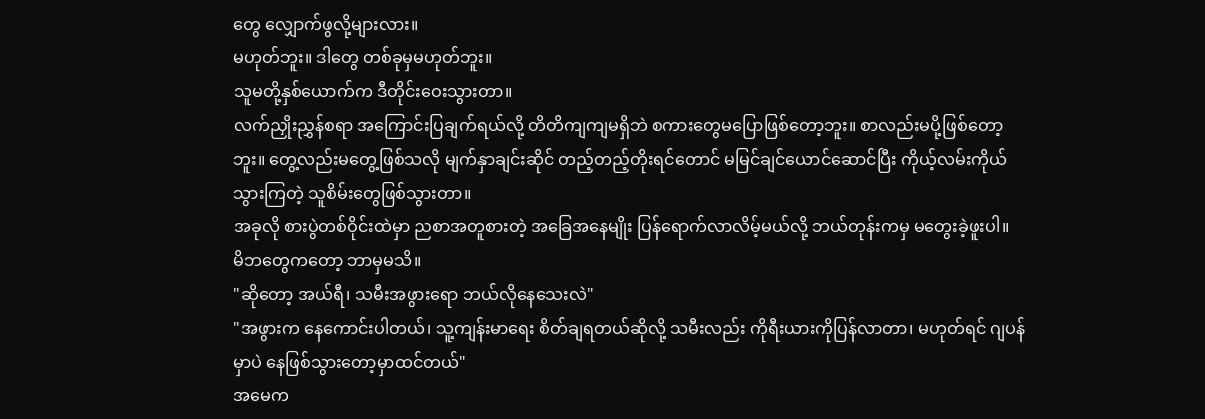တွေ လျှောက်ဖွလို့များလား။
မဟုတ်ဘူး။ ဒါတွေ တစ်ခုမှမဟုတ်ဘူး။
သူမတို့နှစ်ယောက်က ဒီတိုင်းဝေးသွားတာ။
လက်ညှိုးညွှန်စရာ အကြောင်းပြချက်ရယ်လို့ တိတိကျကျမရှိဘဲ စကားတွေမပြောဖြစ်တော့ဘူး။ စာလည်းမပို့ဖြစ်တော့ဘူး။ တွေ့လည်းမတွေ့ဖြစ်သလို မျက်နှာချင်းဆိုင် တည့်တည့်တိုးရင်တောင် မမြင်ချင်ယောင်ဆောင်ပြီး ကိုယ့်လမ်းကိုယ်သွားကြတဲ့ သူစိမ်းတွေဖြစ်သွားတာ။
အခုလို စားပွဲတစ်ဝိုင်းထဲမှာ ညစာအတူစားတဲ့ အခြေအနေမျိုး ပြန်ရောက်လာလိမ့်မယ်လို့ ဘယ်တုန်းကမှ မတွေးခဲ့ဖူးပါ။
မိဘတွေကတော့ ဘာမှမသိ။
"ဆိုတော့ အယ်ရီ၊ သမီးအဖွားရော ဘယ်လိုနေသေးလဲ"
"အဖွားက နေကောင်းပါတယ်၊ သူ့ကျန်းမာရေး စိတ်ချရတယ်ဆိုလို့ သမီးလည်း ကိုရီးယားကိုပြန်လာတာ၊ မဟုတ်ရင် ဂျပန်မှာပဲ နေဖြစ်သွားတော့မှာထင်တယ်"
အမေက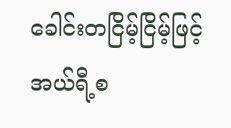ခေါင်းတငြိမ့်ငြိမ့်ဖြင့် အယ်ရီ့စ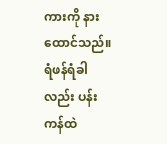ကားကို နားထောင်သည်။ ရံဖန်ရံခါလည်း ပန်းကန်ထဲ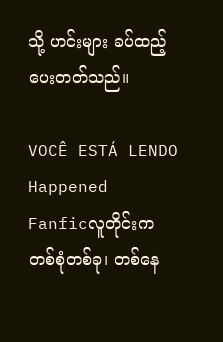သို့ ဟင်းများ ခပ်ထည့်ပေးတတ်သည်။

VOCÊ ESTÁ LENDO
Happened
Fanficလူတိုင်းက တစ်စုံတစ်ခု၊ တစ်နေ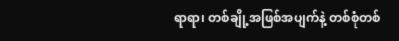ရာရာ၊ တစ်ချို့အဖြစ်အပျက်နဲ့ တစ်စုံတစ်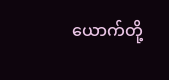ယောက်တို့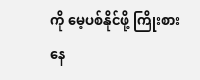ကို မေ့ပစ်နိုင်ဖို့ ကြိုးစားနေ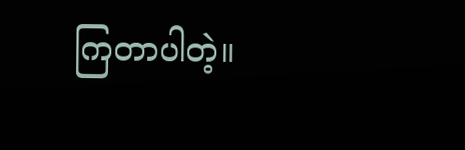ကြတာပါတဲ့။